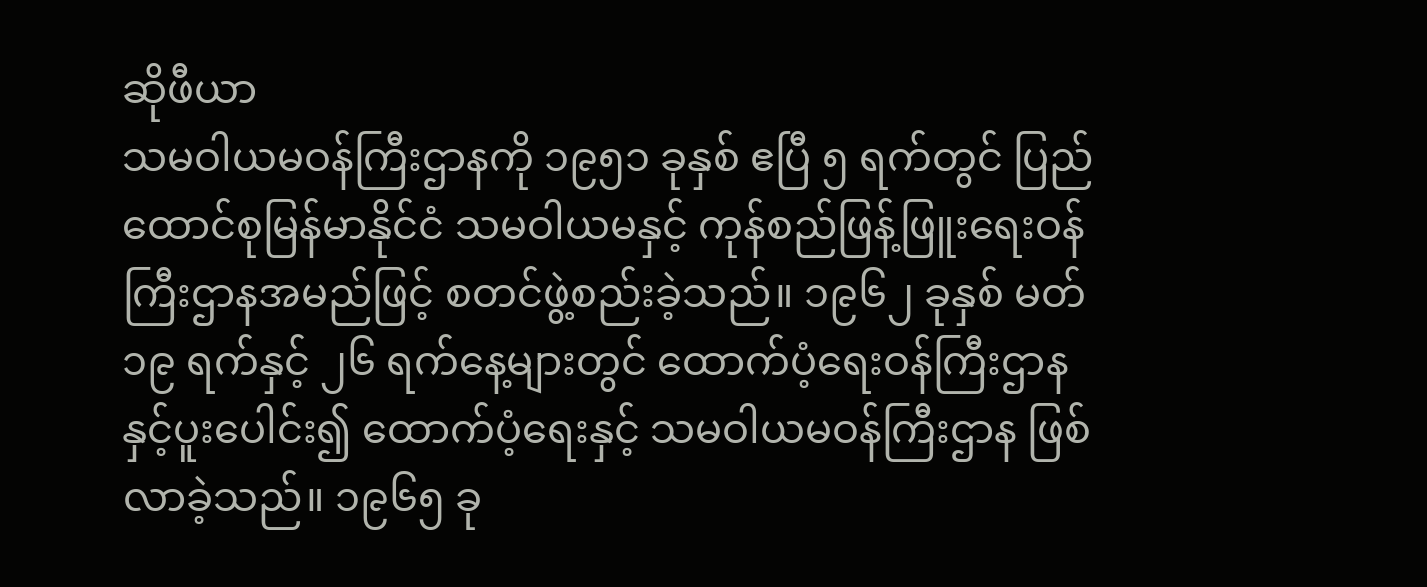ဆိုဖီယာ
သမဝါယမဝန်ကြီးဌာနကို ၁၉၅၁ ခုနှစ် ဧပြီ ၅ ရက်တွင် ပြည်ထောင်စုမြန်မာနိုင်ငံ သမဝါယမနှင့် ကုန်စည်ဖြန့်ဖြူးရေးဝန်ကြီးဌာနအမည်ဖြင့် စတင်ဖွဲ့စည်းခဲ့သည်။ ၁၉၆၂ ခုနှစ် မတ် ၁၉ ရက်နှင့် ၂၆ ရက်နေ့များတွင် ထောက်ပံ့ရေးဝန်ကြီးဌာနနှင့်ပူးပေါင်း၍ ထောက်ပံ့ရေးနှင့် သမဝါယမဝန်ကြီးဌာန ဖြစ်လာခဲ့သည်။ ၁၉၆၅ ခု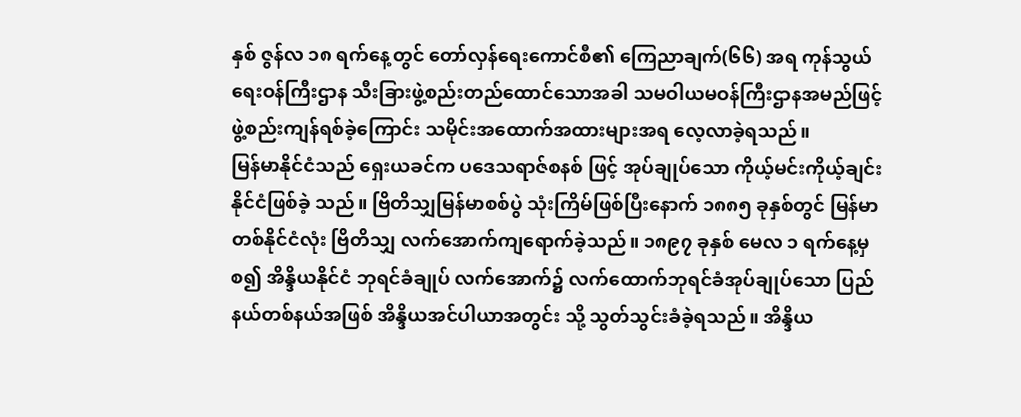နှစ် ဇွန်လ ၁၈ ရက်နေ့တွင် တော်လှန်ရေးကောင်စီ၏ ကြေညာချက်(၆၆) အရ ကုန်သွယ်ရေးဝန်ကြီးဌာန သီးခြားဖွဲ့စည်းတည်ထောင်သောအခါ သမဝါယမဝန်ကြီးဌာနအမည်ဖြင့် ဖွဲ့စည်းကျန်ရစ်ခဲ့ကြောင်း သမိုင်းအထောက်အထားများအရ လေ့လာခဲ့ရသည်။
မြန်မာနိုင်ငံသည် ရှေးယခင်က ပဒေသရာဇ်စနစ် ဖြင့် အုပ်ချုပ်သော ကိုယ့်မင်းကိုယ့်ချင်း နိုင်ငံဖြစ်ခဲ့ သည်။ ဗြိတိသျှမြန်မာစစ်ပွဲ သုံးကြိမ်ဖြစ်ပြီးနောက် ၁၈၈၅ ခုနှစ်တွင် မြန်မာတစ်နိုင်ငံလုံး ဗြိတိသျှ လက်အောက်ကျရောက်ခဲ့သည်။ ၁၈၉၇ ခုနှစ် မေလ ၁ ရက်နေ့မှစ၍ အိန္ဒိယနိုင်ငံ ဘုရင်ခံချုပ် လက်အောက်၌ လက်ထောက်ဘုရင်ခံအုပ်ချုပ်သော ပြည်နယ်တစ်နယ်အဖြစ် အိန္ဒိယအင်ပါယာအတွင်း သို့ သွတ်သွင်းခံခဲ့ရသည်။ အိန္ဒိယ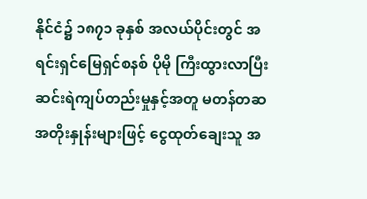နိုင်ငံ၌ ၁၈၇၁ ခုနှစ် အလယ်ပိုင်းတွင် အရင်းရှင်မြေရှင်စနစ် ပိုမို ကြီးထွားလာပြီး ဆင်းရဲကျပ်တည်းမှုနှင့်အတူ မတန်တဆအတိုးနှုန်းများဖြင့် ငွေထုတ်ချေးသူ အ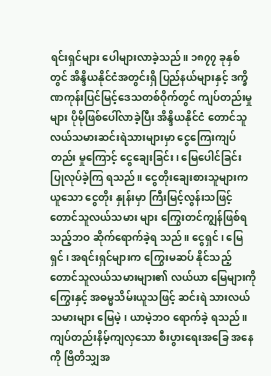ရင်းရှင်များ ပေါများလာခဲ့သည်။ ၁၈၇၇ ခုနှစ်တွင် အိန္ဒိယနိုင်ငံအတွင်းရှိ ပြည်နယ်များနှင့် ဒက္ခိဏကုန်းပြင်မြင့်ဒေသတစ်ဝိုက်တွင် ကျပ်တည်းမှုများ ပိုမိုဖြစ်ပေါ်လာခဲ့ပြီး အိန္ဒိယနိုင်ငံ တောင်သူ လယ်သမားဆင်းရဲသားများမှာ ငွေကြေးကျပ်တည်း မှုကြောင့် ငွေချေးခြင်း၊ မြေပေါင်ခြင်း ပြုလုပ်ခဲ့ကြ ရသည်။ ငွေတိုးချေးစားသူများကယူသော ငွေတိုး နှုန်းမှာ ကြီးမြင့်လွန်းသဖြင့် တောင်သူလယ်သမား များ ကြွေးတင်ကျွန်ဖြစ်ရသည့်ဘဝ ဆိုက်ရောက်ခဲ့ရ သည်။ ငွေရှင်၊ မြေရှင်၊ အရင်းရှင်များက ကြွေးမဆပ် နိုင်သည့် တောင်သူလယ်သမားများ၏ လယ်ယာ မြေများကို ကြွေးနှင့် အဓမ္မသိမ်းယူသဖြင့် ဆင်းရဲ သားလယ်သမားများ မြေမဲ့၊ ယာမဲ့ဘဝ ရောက်ခဲ့ ရသည်။
ကျပ်တည်းနိမ့်ကျလှသော စီးပွားရေးအခြေ အနေကို ဗြိတိသျှအ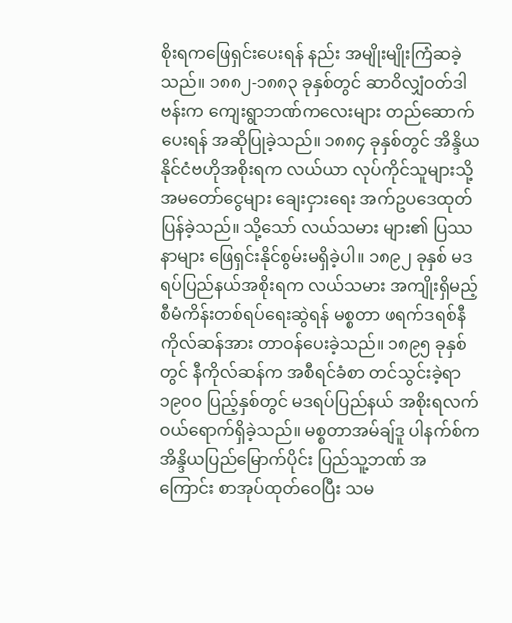စိုးရကဖြေရှင်းပေးရန် နည်း အမျိုးမျိုးကြံဆခဲ့သည်။ ၁၈၈၂-၁၈၈၃ ခုနှစ်တွင် ဆာဝိလျှံဝတ်ဒါဗန်းက ကျေးရွာဘဏ်ကလေးများ တည်ဆောက်ပေးရန် အဆိုပြုခဲ့သည်။ ၁၈၈၄ ခုနှစ်တွင် အိန္ဒိယနိုင်ငံဗဟိုအစိုးရက လယ်ယာ လုပ်ကိုင်သူများသို့ အမတော်ငွေများ ချေးငှားရေး အက်ဥပဒေထုတ်ပြန်ခဲ့သည်။ သို့သော် လယ်သမား များ၏ ပြဿနာများ ဖြေရှင်းနိုင်စွမ်းမရှိခဲ့ပါ။ ၁၈၉၂ ခုနှစ် မဒရပ်ပြည်နယ်အစိုးရက လယ်သမား အကျိုးရှိမည့် စီမံကိန်းတစ်ရပ်ရေးဆွဲရန် မစ္စတာ ဖရက်ဒရစ်နီကိုလ်ဆန်အား တာဝန်ပေးခဲ့သည်။ ၁၈၉၅ ခုနှစ်တွင် နီကိုလ်ဆန်က အစီရင်ခံစာ တင်သွင်းခဲ့ရာ ၁၉၀၀ ပြည့်နှစ်တွင် မဒရပ်ပြည်နယ် အစိုးရလက်ဝယ်ရောက်ရှိခဲ့သည်။ မစ္စတာအမ်ချ်ဒူ ပါနက်စ်က အိန္ဒိယပြည်မြောက်ပိုင်း ပြည်သူ့ဘဏ် အကြောင်း စာအုပ်ထုတ်ဝေပြီး သမ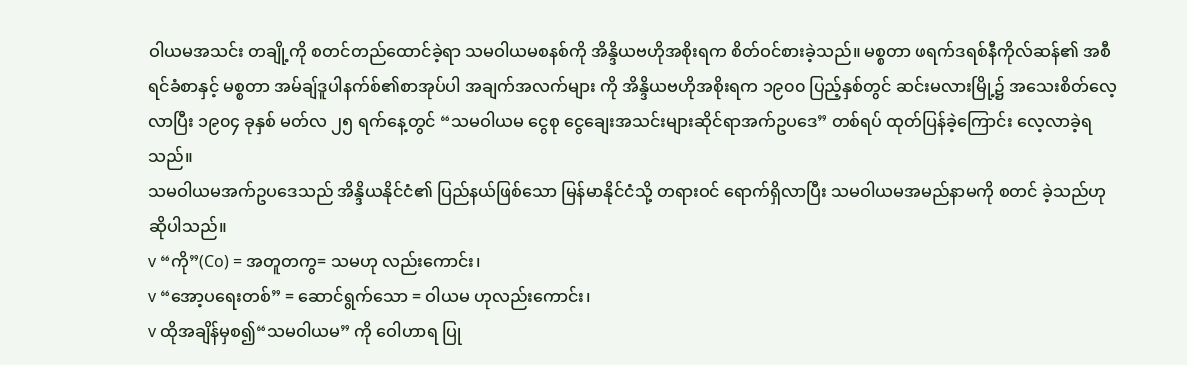ဝါယမအသင်း တချို့ကို စတင်တည်ထောင်ခဲ့ရာ သမဝါယမစနစ်ကို အိန္ဒိယဗဟိုအစိုးရက စိတ်ဝင်စားခဲ့သည်။ မစ္စတာ ဖရက်ဒရစ်နီကိုလ်ဆန်၏ အစီရင်ခံစာနှင့် မစ္စတာ အမ်ချ်ဒူပါနက်စ်၏စာအုပ်ပါ အချက်အလက်များ ကို အိန္ဒိယဗဟိုအစိုးရက ၁၉၀၀ ပြည့်နှစ်တွင် ဆင်းမလားမြို့၌ အသေးစိတ်လေ့လာပြီး ၁၉၀၄ ခုနှစ် မတ်လ ၂၅ ရက်နေ့တွင် “သမဝါယမ ငွေစု ငွေချေးအသင်းများဆိုင်ရာအက်ဥပဒေ” တစ်ရပ် ထုတ်ပြန်ခဲ့ကြောင်း လေ့လာခဲ့ရသည်။
သမဝါယမအက်ဥပဒေသည် အိန္ဒိယနိုင်ငံ၏ ပြည်နယ်ဖြစ်သော မြန်မာနိုင်ငံသို့ တရားဝင် ရောက်ရှိလာပြီး သမဝါယမအမည်နာမကို စတင် ခဲ့သည်ဟုဆိုပါသည်။
v “ကို”(Co) = အတူတကွ= သမဟု လည်းကောင်း၊
v “အော့ပရေးတစ်” = ဆောင်ရွက်သော = ဝါယမ ဟုလည်းကောင်း၊
v ထိုအချိန်မှစ၍“သမဝါယမ” ကို ဝေါဟာရ ပြု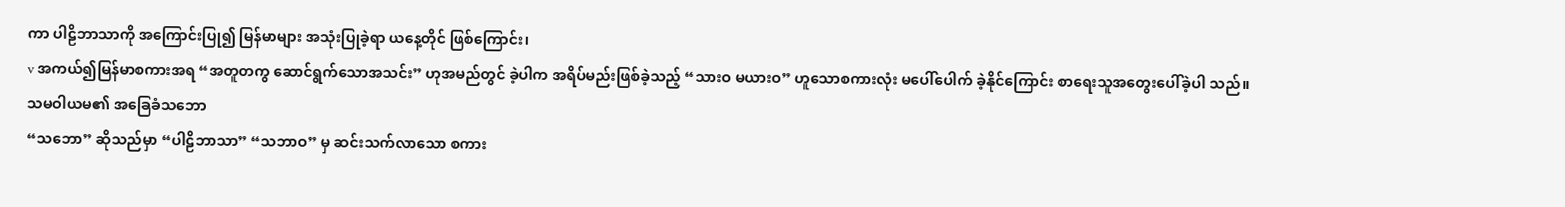ကာ ပါဠိဘာသာကို အကြောင်းပြု၍ မြန်မာများ အသုံးပြုခဲ့ရာ ယနေ့တိုင် ဖြစ်ကြောင်း၊
v အကယ်၍မြန်မာစကားအရ “အတူတကွ ဆောင်ရွက်သောအသင်း” ဟုအမည်တွင် ခဲ့ပါက အရိပ်မည်းဖြစ်ခဲ့သည့် “သားဝ မယားဝ” ဟူသောစကားလုံး မပေါ်ပေါက် ခဲ့နိုင်ကြောင်း စာရေးသူအတွေးပေါ်ခဲ့ပါ သည်။
သမဝါယမ၏ အခြေခံသဘော
“သဘော” ဆိုသည်မှာ “ပါဠိဘာသာ” “သဘာဝ” မှ ဆင်းသက်လာသော စကား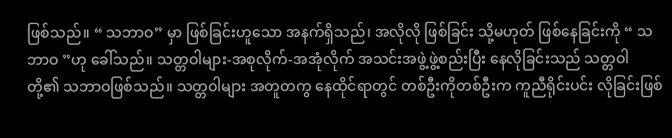ဖြစ်သည်။ “ သဘာဝ” မှာ ဖြစ်ခြင်းဟူသော အနက်ရှိသည်၊ အလိုလို ဖြစ်ခြင်း သို့မဟုတ် ဖြစ်နေခြင်းကို “ သဘာဝ ”ဟု ခေါ်သည်။ သတ္တဝါများ-အစုလိုက်-အအုံလိုက် အသင်းအဖွဲ့ဖွဲ့စည်းပြီး နေလိုခြင်းသည် သတ္တဝါ တို့၏ သဘာဝဖြစ်သည်။ သတ္တဝါများ အတူတကွ နေထိုင်ရာတွင် တစ်ဦးကိုတစ်ဦးက ကူညီရိုင်းပင်း လိုခြင်းဖြစ်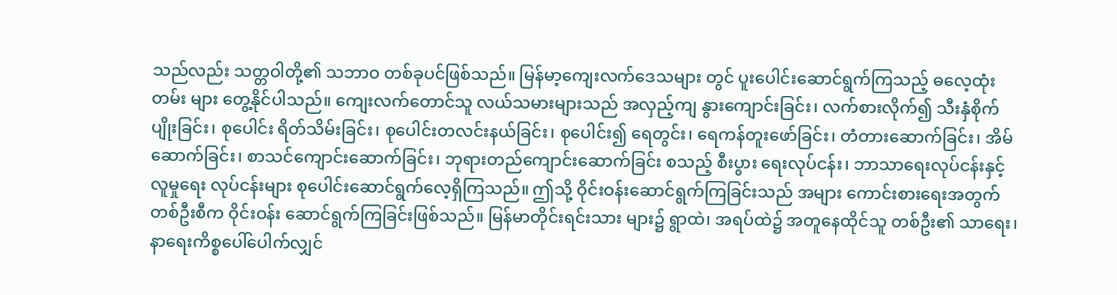သည်လည်း သတ္တဝါတို့၏ သဘာဝ တစ်ခုပင်ဖြစ်သည်။ မြန်မာ့ကျေးလက်ဒေသများ တွင် ပူးပေါင်းဆောင်ရွက်ကြသည့် ဓလေ့ထုံးတမ်း များ တွေ့နိုင်ပါသည်။ ကျေးလက်တောင်သူ လယ်သမားများသည် အလှည့်ကျ နွားကျောင်းခြင်း၊ လက်စားလိုက်၍ သီးနှံစိုက်ပျိုးခြင်း၊ စုပေါင်း ရိတ်သိမ်းခြင်း၊ စုပေါင်းတလင်းနယ်ခြင်း၊ စုပေါင်း၍ ရေတွင်း၊ ရေကန်တူးဖော်ခြင်း၊ တံတားဆောက်ခြင်း၊ အိမ်ဆောက်ခြင်း၊ စာသင်ကျောင်းဆောက်ခြင်း၊ ဘုရားတည်ကျောင်းဆောက်ခြင်း စသည့် စီးပွား ရေးလုပ်ငန်း၊ ဘာသာရေးလုပ်ငန်းနှင့် လူမှုရေး လုပ်ငန်းများ စုပေါင်းဆောင်ရွက်လေ့ရှိကြသည်။ ဤသို့ ဝိုင်းဝန်းဆောင်ရွက်ကြခြင်းသည် အများ ကောင်းစားရေးအတွက် တစ်ဦးစီက ဝိုင်းဝန်း ဆောင်ရွက်ကြခြင်းဖြစ်သည်။ မြန်မာတိုင်းရင်းသား များ၌ ရွာထဲ၊ အရပ်ထဲ၌ အတူနေထိုင်သူ တစ်ဦး၏ သာရေး၊ နာရေးကိစ္စပေါ်ပေါက်လျှင်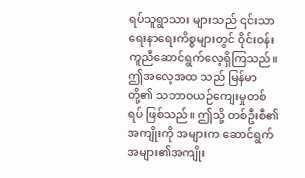ရပ်သူရွာသား များသည် ၎င်းသာရေးနာရေးကိစ္စများတွင် ဝိုင်းဝန်း ကူညီဆောင်ရွက်လေ့ရှိကြသည်။ ဤအလေ့အထ သည် မြန်မာတို့၏ သဘာဝယဉ်ကျေးမှုတစ်ရပ် ဖြစ်သည်။ ဤသို့ တစ်ဦးစီ၏ အကျိုးကို အများက ဆောင်ရွက် အများ၏အကျိုး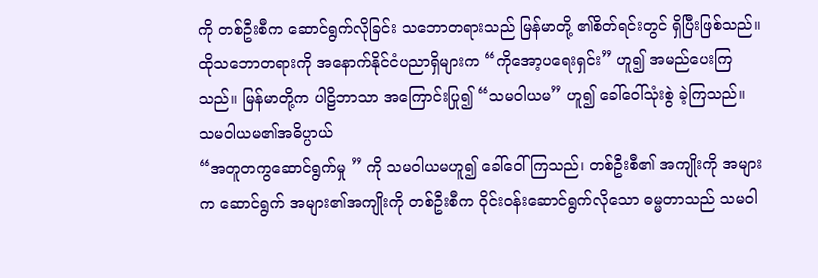ကို တစ်ဦးစီက ဆောင်ရွက်လိုခြင်း သဘောတရားသည် မြန်မာတို့ ၏စိတ်ရင်းတွင် ရှိပြီးဖြစ်သည်။ ထိုသဘောတရားကို အနောက်နိုင်ငံပညာရှိများက “ကိုအော့ပရေးရှင်း” ဟူ၍ အမည်ပေးကြသည်။ မြန်မာတို့က ပါဠိဘာသာ အကြောင်းပြု၍ “သမဝါယမ” ဟူ၍ ခေါ်ဝေါ်သုံးစွဲ ခဲ့ကြသည်။
သမဝါယမ၏အဓိပ္ပာယ်
“အတူတကွဆောင်ရွက်မှု ” ကို သမဝါယမဟူ၍ ခေါ်ဝေါ်ကြသည်၊ တစ်ဦးစီ၏ အကျိုးကို အများက ဆောင်ရွက် အများ၏အကျိုးကို တစ်ဦးစီက ဝိုင်းဝန်းဆောင်ရွက်လိုသော ဓမ္မတာသည် သမဝါ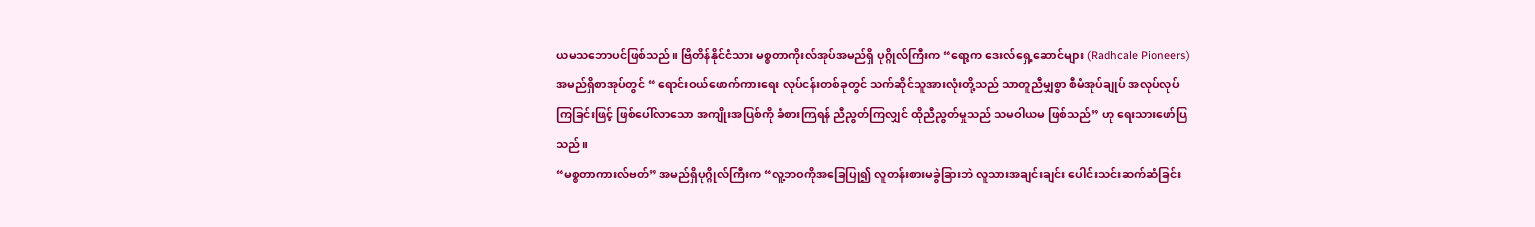ယမသဘောပင်ဖြစ်သည်။ ဗြိတိန်နိုင်ငံသား မစ္စတာကိုးလ်အုပ်အမည်ရှိ ပုဂ္ဂိုလ်ကြီးက “ရော့က ဒေးလ်ရှေ့ဆောင်များ (Radhcale Pioneers)အမည်ရှိစာအုပ်တွင် “ ရောင်းဝယ်ဖောက်ကားရေး လုပ်ငန်းတစ်ခုတွင် သက်ဆိုင်သူအားလုံးတို့သည် သာတူညီမျှစွာ စီမံအုပ်ချုပ် အလုပ်လုပ်ကြခြင်းဖြင့် ဖြစ်ပေါ်လာသော အကျိုးအပြစ်ကို ခံစားကြရန် ညီညွတ်ကြလျှင် ထိုညီညွတ်မှုသည် သမဝါယမ ဖြစ်သည်” ဟု ရေးသားဖော်ပြသည်။
“မစ္စတာကားလ်ဗတ်” အမည်ရှိပုဂ္ဂိုလ်ကြီးက “လူ့ဘဝကိုအခြေပြု၍ လူတန်းစားမခွဲခြားဘဲ လူသားအချင်းချင်း ပေါင်းသင်းဆက်ဆံခြင်း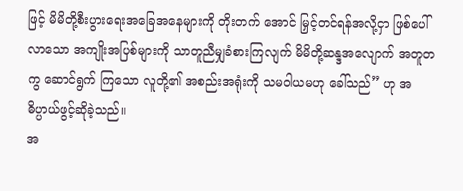ဖြင့် မိမိတို့စီးပွားရေးအခြေအနေများကို တိုးတက် အောင် မြှင့်တင်ရန်အလို့ငှာ ဖြစ်ပေါ်လာသော အကျိုးအပြစ်များကို သာတူညီမျှခံစားကြလျက် မိမိတို့ဆန္ဒအလျောက် အတူတကွ ဆောင်ရွက် ကြသော လူတို့၏ အစည်းအရုံးကို သမဝါယမဟု ခေါ်သည်” ဟု အဓိပ္ပာယ်ဖွင့်ဆိုခဲ့သည်။
အ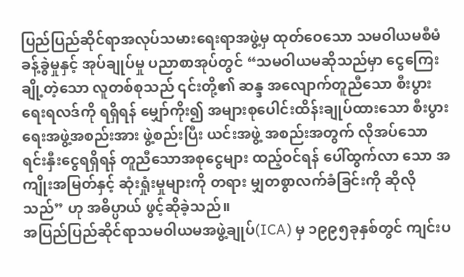ပြည်ပြည်ဆိုင်ရာအလုပ်သမားရေးရာအဖွဲ့မှ ထုတ်ဝေသော သမဝါယမစီမံခန့်ခွဲမှုနှင့် အုပ်ချုပ်မှု ပညာစာအုပ်တွင် “သမဝါယမဆိုသည်မှာ ငွေကြေး ချို့တဲ့သော လူတစ်စုသည် ၎င်းတို့၏ ဆန္ဒ အလျောက်တူညီသော စီးပွားရေးရလဒ်ကို ရရှိရန် မျှော်ကိုး၍ အများစုပေါင်းထိန်းချုပ်ထားသော စီးပွားရေးအဖွဲ့အစည်းအား ဖွဲ့စည်းပြီး ယင်းအဖွဲ့ အစည်းအတွက် လိုအပ်သော ရင်းနှီးငွေရရှိရန် တူညီသောအစုငွေများ ထည့်ဝင်ရန် ပေါ်ထွက်လာ သော အကျိုးအမြတ်နှင့် ဆုံးရှုံးမှုများကို တရား မျှတစွာလက်ခံခြင်းကို ဆိုလိုသည်” ဟု အဓိပ္ပာယ် ဖွင့်ဆိုခဲ့သည်။
အပြည်ပြည်ဆိုင်ရာသမဝါယမအဖွဲ့ချုပ်(ICA) မှ ၁၉၉၅ခုနှစ်တွင် ကျင်းပ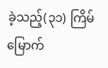ခဲ့သည့်(၃၁) ကြိမ်မြောက်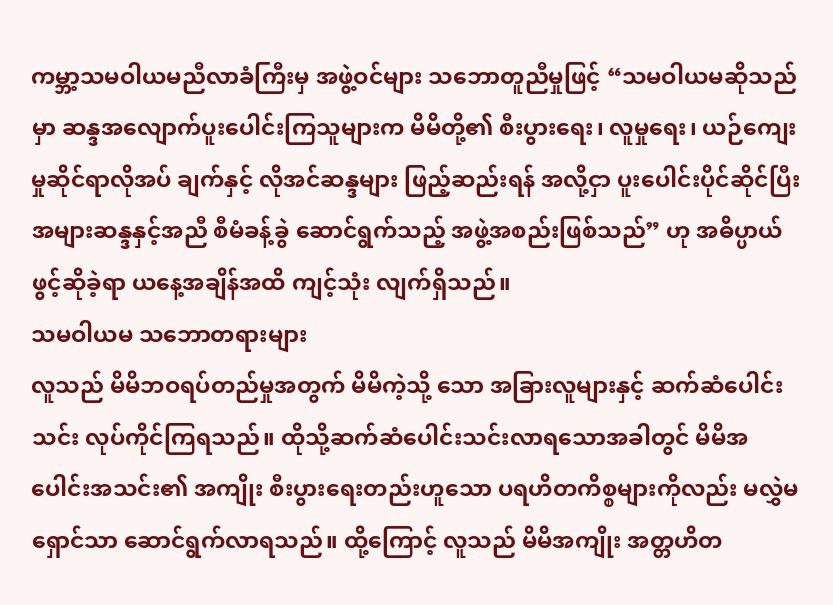ကမ္ဘာ့သမဝါယမညီလာခံကြီးမှ အဖွဲ့ဝင်များ သဘောတူညီမှုဖြင့် “သမဝါယမဆိုသည်မှာ ဆန္ဒအလျောက်ပူးပေါင်းကြသူများက မိမိတို့၏ စီးပွားရေး၊ လူမှုရေး၊ ယဉ်ကျေးမှုဆိုင်ရာလိုအပ် ချက်နှင့် လိုအင်ဆန္ဒများ ဖြည့်ဆည်းရန် အလို့ငှာ ပူးပေါင်းပိုင်ဆိုင်ပြီး အများဆန္ဒနှင့်အညီ စီမံခန့်ခွဲ ဆောင်ရွက်သည့် အဖွဲ့အစည်းဖြစ်သည်” ဟု အဓိပ္ပာယ်ဖွင့်ဆိုခဲ့ရာ ယနေ့အချိန်အထိ ကျင့်သုံး လျက်ရှိသည်။
သမဝါယမ သဘောတရားများ
လူသည် မိမိဘဝရပ်တည်မှုအတွက် မိမိကဲ့သို့ သော အခြားလူများနှင့် ဆက်ဆံပေါင်းသင်း လုပ်ကိုင်ကြရသည်။ ထိုသို့ဆက်ဆံပေါင်းသင်းလာရသောအခါတွင် မိမိအပေါင်းအသင်း၏ အကျိုး စီးပွားရေးတည်းဟူသော ပရဟိတကိစ္စများကိုလည်း မလွှဲမရှောင်သာ ဆောင်ရွက်လာရသည်။ ထို့ကြောင့် လူသည် မိမိအကျိုး အတ္တဟိတ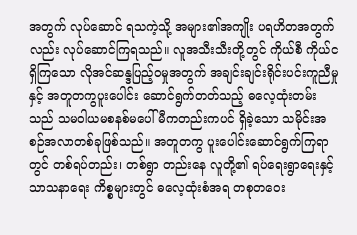အတွက် လုပ်ဆောင် ရသကဲ့သို့ အများ၏အကျိုး ပရဟိတအတွက်လည်း လုပ်ဆောင်ကြရသည်။ လူအသီးသီးတို့တွင် ကိုယ်စီ ကိုယ်ငရှိကြသော လိုအင်ဆန္ဒပြည့်ဝမှုအတွက် အချင်းချင်းရိုင်းပင်းကူညီမှုနှင့် အတူတကွပူးပေါင်း ဆောင်ရွက်တတ်သည့် ဓလေ့ထုံးတမ်းသည် သမဝါယမစနစ်မပေါ်မီကတည်းကပင် ရှိခဲ့သော သမိုင်းအစဉ်အလာတစ်ခုဖြစ်သည်။ အတူတကွ ပူးပေါင်းဆောင်ရွက်ကြရာတွင် တစ်ရပ်တည်း၊ တစ်ရွာ တည်းနေ လူတို့၏ ရပ်ရေးရွာရေးနှင့် သာသနာရေး ကိစ္စများတွင် ဓလေ့ထုံးစံအရ တစုတဝေး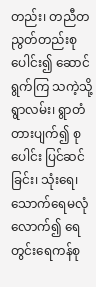တည်း၊ တညီတညွတ်တည်းစုပေါင်း၍ ဆောင်ရွက်ကြ သကဲ့သို့ ရွာလမ်း၊ ရွာတံတားပျက်၍ စုပေါင်း ပြင်ဆင်ခြင်း၊ သုံးရေ၊ သောက်ရေမလုံလောက်၍ ရေတွင်းရေကန်စု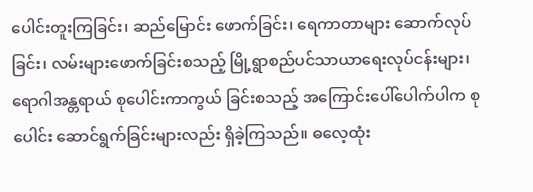ပေါင်းတူးကြခြင်း၊ ဆည်မြောင်း ဖောက်ခြင်း၊ ရေကာတာများ ဆောက်လုပ်ခြင်း၊ လမ်းများဖောက်ခြင်းစသည့် မြို့ရွာစည်ပင်သာယာရေးလုပ်ငန်းများ၊ ရောဂါအန္တရာယ် စုပေါင်းကာကွယ် ခြင်းစသည့် အကြောင်းပေါ်ပေါက်ပါက စုပေါင်း ဆောင်ရွက်ခြင်းများလည်း ရှိခဲ့ကြသည်။ ဓလေ့ထုံး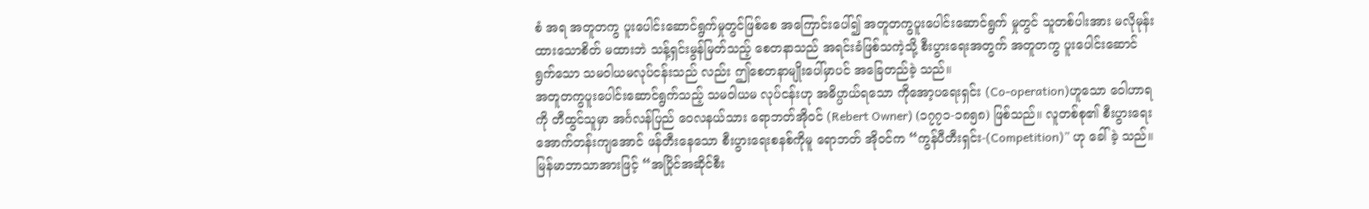စံ အရ အတူတကွ ပူးပေါင်းဆောင်ရွက်မှုတွင်ဖြစ်စေ အကြောင်းပေါ်၍ အတူတကွပူးပေါင်းဆောင်ရွက် မှုတွင် သူတစ်ပါးအား မလိုမုန်းထားသောစိတ် မထားဘဲ သန့်ရှင်းမွန်မြတ်သည့် စေတနာသည် အရင်းခံဖြစ်သကဲ့သို့ စီးပွားရေးအတွက် အတူတကွ ပူးပေါင်းဆောင်ရွက်သော သမဝါယမလုပ်ငန်းသည် လည်း ဤစေတနာမျိုးပေါ်မှာပင် အခြေတည်ခဲ့ သည်။
အတူတကွပူးပေါင်းဆောင်ရွက်သည့် သမဝါယမ လုပ်ငန်းဟု အဓိပ္ပာယ်ရသော ကိုအော့ပရေးရှင်း (Co-operation)ဟူသော ဝေါဟာရကို တီထွင်သူမှာ အင်္ဂလန်ပြည် ဝေလနယ်သား ရောဘတ်အိုဝင် (Rebert Owner) (၁၇၇၁-၁၈၅၈) ဖြစ်သည်။ လူတစ်စု၏ စီးပွားရေးအောက်တန်းကျအောင် ဖန်တီးနေသော စီးပွားရေးစနစ်ကိုမူ ရောဘတ် အိုဝင်က “ကွန်ပီတီးရှင်း-(Competition)” ဟု ခေါ်ခဲ့ သည်။ မြန်မာဘာသာအားဖြင့် “အပြိုင်အဆိုင်စီး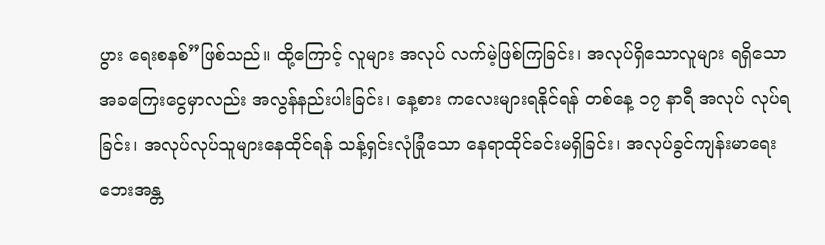ပွား ရေးစနစ်”ဖြစ်သည်။ ထို့ကြောင့် လူများ အလုပ် လက်မဲ့ဖြစ်ကြခြင်း၊ အလုပ်ရှိသောလူများ ရရှိသော အခကြေးငွေမှာလည်း အလွန်နည်းပါးခြင်း၊ နေ့စား ကလေးများရနိုင်ရန် တစ်နေ့ ၁၇ နာရီ အလုပ် လုပ်ရခြင်း၊ အလုပ်လုပ်သူများနေထိုင်ရန် သန့်ရှင်းလုံခြုံသော နေရာထိုင်ခင်းမရှိခြင်း၊ အလုပ်ခွင်ကျန်းမာရေး ဘေးအန္တ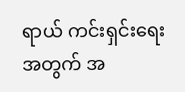ရာယ် ကင်းရှင်းရေးအတွက် အ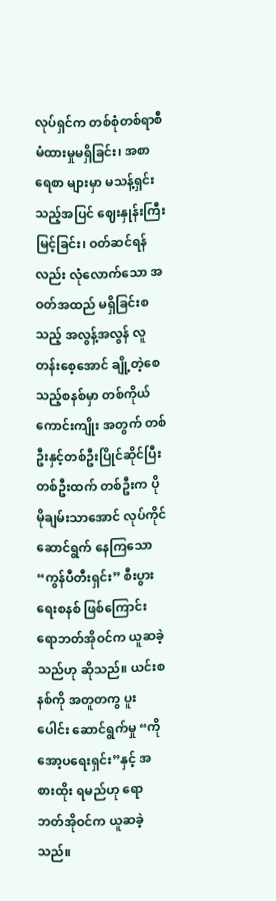လုပ်ရှင်က တစ်စုံတစ်ရာစီမံထားမှုမရှိခြင်း၊ အစာရေစာ များမှာ မသန့်ရှင်းသည့်အပြင် ဈေးနှုန်းကြီးမြင့်ခြင်း၊ ဝတ်ဆင်ရန်လည်း လုံလောက်သော အဝတ်အထည် မရှိခြင်းစသည့် အလွန့်အလွန် လူတန်းစေ့အောင် ချို့တဲ့စေသည့်စနစ်မှာ တစ်ကိုယ်ကောင်းကျိုး အတွက် တစ်ဦးနှင့်တစ်ဦးပြိုင်ဆိုင်ပြီး တစ်ဦးထက် တစ်ဦးက ပိုမိုချမ်းသာအောင် လုပ်ကိုင်ဆောင်ရွက် နေကြသော “ကွန်ပီတီးရှင်း” စီးပွားရေးစနစ် ဖြစ်ကြောင်း ရောဘတ်အိုဝင်က ယူဆခဲ့သည်ဟု ဆိုသည်။ ယင်းစနစ်ကို အတူတကွ ပူးပေါင်း ဆောင်ရွက်မှု “ကိုအော့ပရေးရှင်း”နှင့် အစားထိုး ရမည်ဟု ရောဘတ်အိုဝင်က ယူဆခဲ့သည်။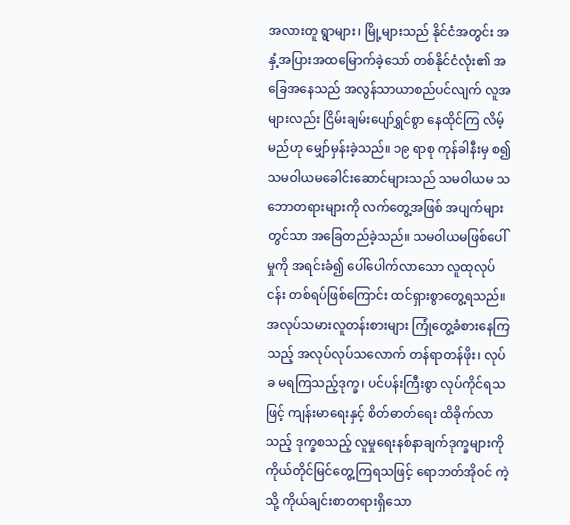အလားတူ ရွာများ၊ မြို့များသည် နိုင်ငံအတွင်း အနှံ့အပြားအထမြောက်ခဲ့သော် တစ်နိုင်ငံလုံး၏ အခြေအနေသည် အလွန်သာယာစည်ပင်လျက် လူအများလည်း ငြိမ်းချမ်းပျော်ရွှင်စွာ နေထိုင်ကြ လိမ့်မည်ဟု မျှော်မှန်းခဲ့သည်။ ၁၉ ရာစု ကုန်ခါနီးမှ စ၍ သမဝါယမခေါင်းဆောင်များသည် သမဝါယမ သဘောတရားများကို လက်တွေ့အဖြစ် အပျက်များ တွင်သာ အခြေတည်ခဲ့သည်။ သမဝါယမဖြစ်ပေါ်မှုကို အရင်းခံ၍ ပေါ်ပေါက်လာသော လူထုလုပ်ငန်း တစ်ရပ်ဖြစ်ကြောင်း ထင်ရှားစွာတွေ့ရသည်။ အလုပ်သမားလူတန်းစားများ ကြုံတွေ့ခံစားနေကြ သည့် အလုပ်လုပ်သလောက် တန်ရာတန်ဖိုး၊ လုပ်ခ မရကြသည့်ဒုက္ခ၊ ပင်ပန်းကြီးစွာ လုပ်ကိုင်ရသဖြင့် ကျန်းမာရေးနှင့် စိတ်ဓာတ်ရေး ထိခိုက်လာသည့် ဒုက္ခစသည့် လူမှုရေးနစ်နာချက်ဒုက္ခများကို ကိုယ်တိုင်မြင်တွေ့ကြရသဖြင့် ရောဘတ်အိုဝင် ကဲ့သို့ ကိုယ်ချင်းစာတရားရှိသော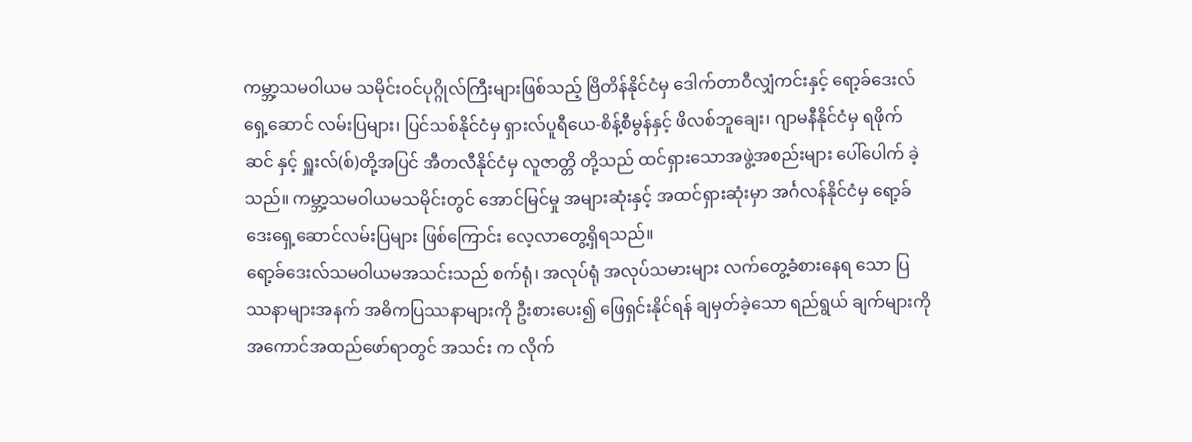ကမ္ဘာ့သမဝါယမ သမိုင်းဝင်ပုဂ္ဂိုလ်ကြီးများဖြစ်သည့် ဗြိတိန်နိုင်ငံမှ ဒေါက်တာဝီလျှံကင်းနှင့် ရော့ခ်ဒေးလ် ရှေ့ဆောင် လမ်းပြများ၊ ပြင်သစ်နိုင်ငံမှ ရှားလ်ပူရီယေ-စိန့်စီမွန်နှင့် ဖိလစ်ဘူချေး၊ ဂျာမနီနိုင်ငံမှ ရဖိုက်ဆင် နှင့် ရှူးလ်(စ်)တို့အပြင် အီတလီနိုင်ငံမှ လူဇာတ္တိ တို့သည် ထင်ရှားသောအဖွဲ့အစည်းများ ပေါ်ပေါက် ခဲ့သည်။ ကမ္ဘာ့သမဝါယမသမိုင်းတွင် အောင်မြင်မှု အများဆုံးနှင့် အထင်ရှားဆုံးမှာ အင်္ဂလန်နိုင်ငံမှ ရော့ခ်ဒေးရှေ့ဆောင်လမ်းပြများ ဖြစ်ကြောင်း လေ့လာတွေ့ရှိရသည်။
ရော့ခ်ဒေးလ်သမဝါယမအသင်းသည် စက်ရုံ၊ အလုပ်ရုံ အလုပ်သမားများ လက်တွေ့ခံစားနေရ သော ပြဿနာများအနက် အဓိကပြဿနာများကို ဦးစားပေး၍ ဖြေရှင်းနိုင်ရန် ချမှတ်ခဲ့သော ရည်ရွယ် ချက်များကို အကောင်အထည်ဖော်ရာတွင် အသင်း က လိုက်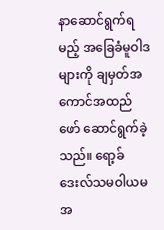နာဆောင်ရွက်ရမည့် အခြေခံမူဝါဒများကို ချမှတ်အကောင်အထည်ဖော် ဆောင်ရွက်ခဲ့သည်။ ရော့ခ်ဒေးလ်သမဝါယမအ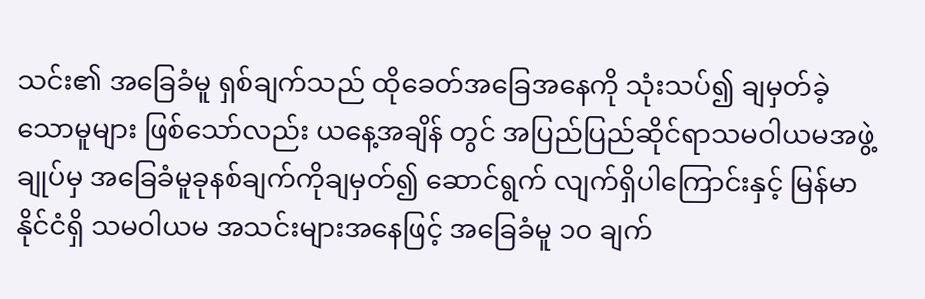သင်း၏ အခြေခံမူ ရှစ်ချက်သည် ထိုခေတ်အခြေအနေကို သုံးသပ်၍ ချမှတ်ခဲ့သောမူများ ဖြစ်သော်လည်း ယနေ့အချိန် တွင် အပြည်ပြည်ဆိုင်ရာသမဝါယမအဖွဲ့ချုပ်မှ အခြေခံမူခုနစ်ချက်ကိုချမှတ်၍ ဆောင်ရွက် လျက်ရှိပါကြောင်းနှင့် မြန်မာနိုင်ငံရှိ သမဝါယမ အသင်းများအနေဖြင့် အခြေခံမူ ၁၀ ချက်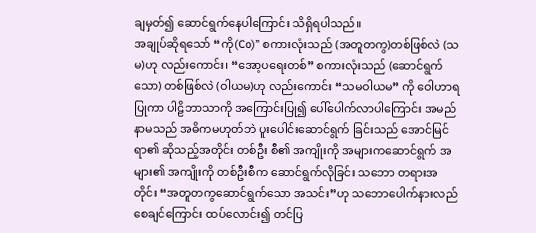ချမှတ်၍ ဆောင်ရွက်နေပါကြောင်း သိရှိရပါသည်။
အချုပ်ဆိုရသော် “ကို(Co)” စကားလုံးသည် (အတူတကွ)တစ်ဖြစ်လဲ (သမ)ဟု လည်းကောင်း၊ “အော့ပရေးတစ်” စကားလုံးသည် (ဆောင်ရွက် သော) တစ်ဖြစ်လဲ (ဝါယမ)ဟု လည်းကောင်း “သမဝါယမ” ကို ဝေါဟာရပြုကာ ပါဠိဘာသာကို အကြောင်းပြု၍ ပေါ်ပေါက်လာပါကြောင်း အမည် နာမသည် အဓိကမဟုတ်ဘဲ ပူးပေါင်းဆောင်ရွက် ခြင်းသည် အောင်မြင်ရာ၏ ဆိုသည့်အတိုင်း တစ်ဦး စီ၏ အကျိုးကို အများကဆောင်ရွက် အများ၏ အကျိုးကို တစ်ဦးစီက ဆောင်ရွက်လိုခြင်း သဘော တရားအတိုင်း “အတူတကွဆောင်ရွက်သော အသင်း”ဟု သဘောပေါက်နားလည်စေချင်ကြောင်း ထပ်လောင်း၍ တင်ပြ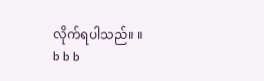လိုက်ရပါသည်။ ။
b b b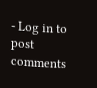- Log in to post comments